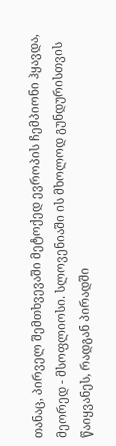თანაც, პირველ შემთხვევაში მეტოქედ ევროპის ჩემპიონი ჰყავდა, მეორედ - მსოფლიოსი. სლოვენიაში ის მხოლოდ გუნდურისთვის წაიყვანეს, რადგან პირადში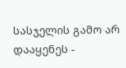სასჯელის გამო არ დააყენეს -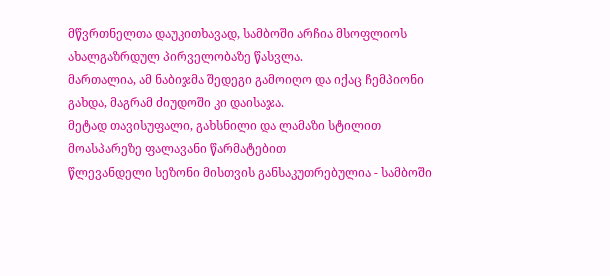მწვრთნელთა დაუკითხავად, სამბოში არჩია მსოფლიოს ახალგაზრდულ პირველობაზე წასვლა.
მართალია, ამ ნაბიჯმა შედეგი გამოიღო და იქაც ჩემპიონი გახდა, მაგრამ ძიუდოში კი დაისაჯა.
მეტად თავისუფალი, გახსნილი და ლამაზი სტილით მოასპარეზე ფალავანი წარმატებით
წლევანდელი სეზონი მისთვის განსაკუთრებულია - სამბოში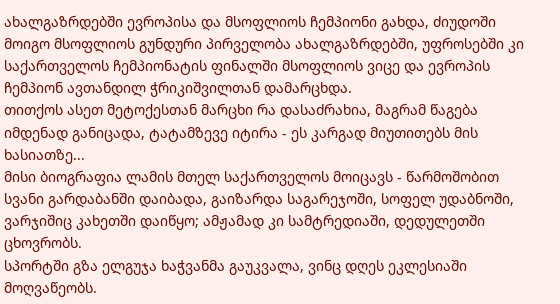ახალგაზრდებში ევროპისა და მსოფლიოს ჩემპიონი გახდა, ძიუდოში მოიგო მსოფლიოს გუნდური პირველობა ახალგაზრდებში, უფროსებში კი საქართველოს ჩემპიონატის ფინალში მსოფლიოს ვიცე და ევროპის ჩემპიონ ავთანდილ ჭრიკიშვილთან დამარცხდა.
თითქოს ასეთ მეტოქესთან მარცხი რა დასაძრახია, მაგრამ წაგება იმდენად განიცადა, ტატამზევე იტირა - ეს კარგად მიუთითებს მის ხასიათზე...
მისი ბიოგრაფია ლამის მთელ საქართველოს მოიცავს - წარმოშობით სვანი გარდაბანში დაიბადა, გაიზარდა საგარეჯოში, სოფელ უდაბნოში, ვარჯიშიც კახეთში დაიწყო; ამჟამად კი სამტრედიაში, დედულეთში ცხოვრობს.
სპორტში გზა ელგუჯა ხაჭვანმა გაუკვალა, ვინც დღეს ეკლესიაში მოღვაწეობს.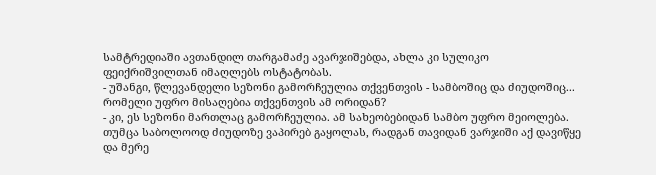სამტრედიაში ავთანდილ თარგამაძე ავარჯიშებდა, ახლა კი სულიკო ფეიქრიშვილთან იმაღლებს ოსტატობას.
- უშანგი, წლევანდელი სეზონი გამორჩეულია თქვენთვის - სამბოშიც და ძიუდოშიც... რომელი უფრო მისაღებია თქვენთვის ამ ორიდან?
- კი, ეს სეზონი მართლაც გამორჩეულია. ამ სახეობებიდან სამბო უფრო მეიოლება. თუმცა საბოლოოდ ძიუდოზე ვაპირებ გაყოლას, რადგან თავიდან ვარჯიში აქ დავიწყე და მერე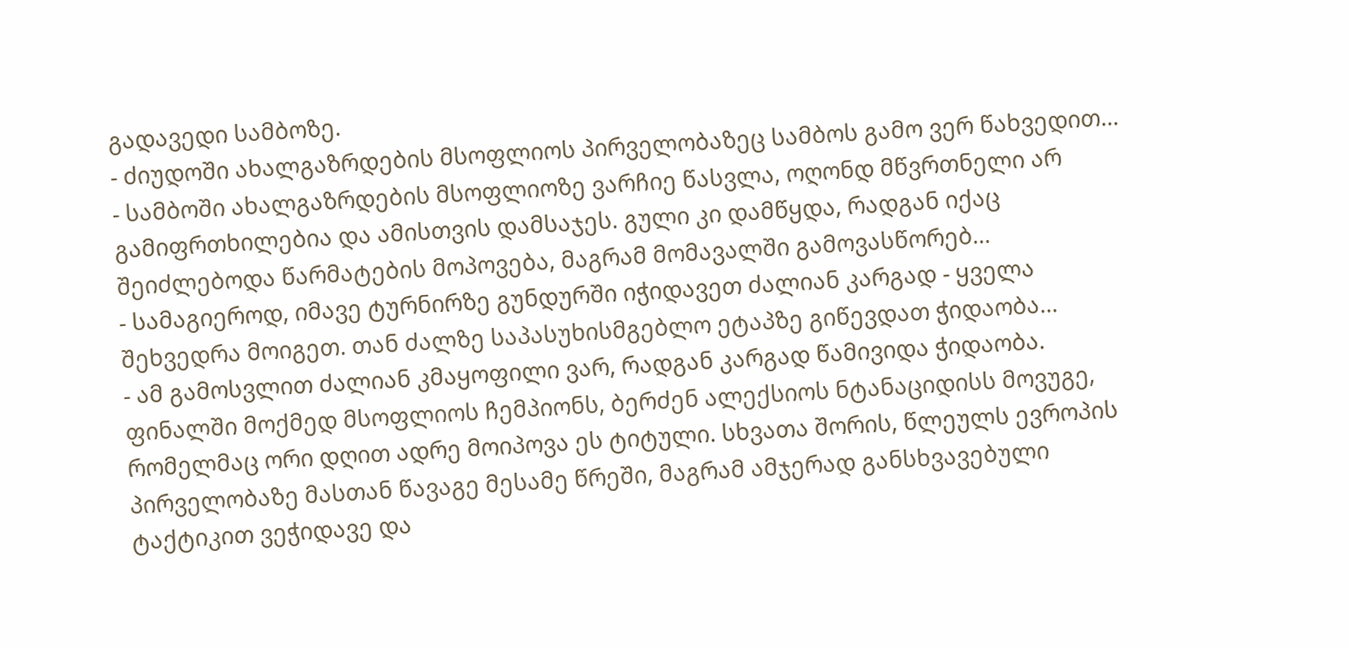გადავედი სამბოზე.
- ძიუდოში ახალგაზრდების მსოფლიოს პირველობაზეც სამბოს გამო ვერ წახვედით...
- სამბოში ახალგაზრდების მსოფლიოზე ვარჩიე წასვლა, ოღონდ მწვრთნელი არ გამიფრთხილებია და ამისთვის დამსაჯეს. გული კი დამწყდა, რადგან იქაც შეიძლებოდა წარმატების მოპოვება, მაგრამ მომავალში გამოვასწორებ...
- სამაგიეროდ, იმავე ტურნირზე გუნდურში იჭიდავეთ ძალიან კარგად - ყველა შეხვედრა მოიგეთ. თან ძალზე საპასუხისმგებლო ეტაპზე გიწევდათ ჭიდაობა...
- ამ გამოსვლით ძალიან კმაყოფილი ვარ, რადგან კარგად წამივიდა ჭიდაობა. ფინალში მოქმედ მსოფლიოს ჩემპიონს, ბერძენ ალექსიოს ნტანაციდისს მოვუგე, რომელმაც ორი დღით ადრე მოიპოვა ეს ტიტული. სხვათა შორის, წლეულს ევროპის პირველობაზე მასთან წავაგე მესამე წრეში, მაგრამ ამჯერად განსხვავებული ტაქტიკით ვეჭიდავე და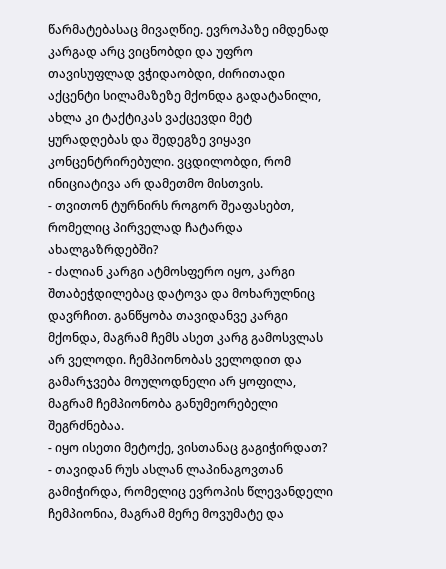წარმატებასაც მივაღწიე. ევროპაზე იმდენად კარგად არც ვიცნობდი და უფრო თავისუფლად ვჭიდაობდი, ძირითადი აქცენტი სილამაზეზე მქონდა გადატანილი, ახლა კი ტაქტიკას ვაქცევდი მეტ ყურადღებას და შედეგზე ვიყავი კონცენტრირებული. ვცდილობდი, რომ ინიციატივა არ დამეთმო მისთვის.
- თვითონ ტურნირს როგორ შეაფასებთ, რომელიც პირველად ჩატარდა ახალგაზრდებში?
- ძალიან კარგი ატმოსფერო იყო, კარგი შთაბეჭდილებაც დატოვა და მოხარულნიც დავრჩით. განწყობა თავიდანვე კარგი მქონდა, მაგრამ ჩემს ასეთ კარგ გამოსვლას არ ველოდი. ჩემპიონობას ველოდით და გამარჯვება მოულოდნელი არ ყოფილა, მაგრამ ჩემპიონობა განუმეორებელი შეგრძნებაა.
- იყო ისეთი მეტოქე, ვისთანაც გაგიჭირდათ?
- თავიდან რუს ასლან ლაპინაგოვთან გამიჭირდა, რომელიც ევროპის წლევანდელი ჩემპიონია, მაგრამ მერე მოვუმატე და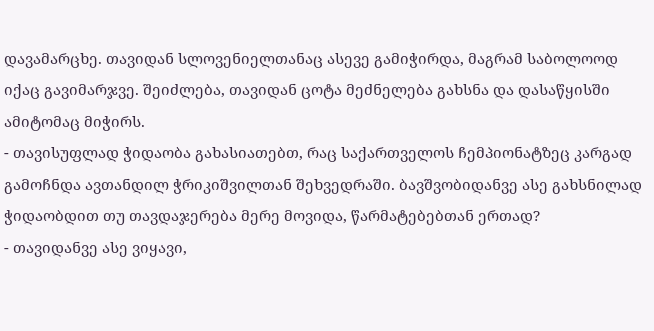დავამარცხე. თავიდან სლოვენიელთანაც ასევე გამიჭირდა, მაგრამ საბოლოოდ იქაც გავიმარჯვე. შეიძლება, თავიდან ცოტა მეძნელება გახსნა და დასაწყისში ამიტომაც მიჭირს.
- თავისუფლად ჭიდაობა გახასიათებთ, რაც საქართველოს ჩემპიონატზეც კარგად გამოჩნდა ავთანდილ ჭრიკიშვილთან შეხვედრაში. ბავშვობიდანვე ასე გახსნილად ჭიდაობდით თუ თავდაჯერება მერე მოვიდა, წარმატებებთან ერთად?
- თავიდანვე ასე ვიყავი,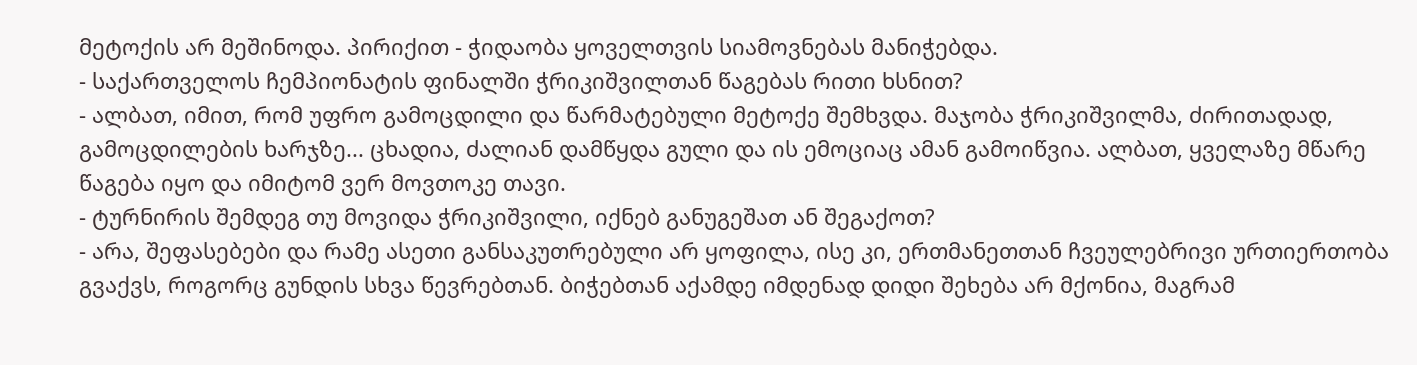მეტოქის არ მეშინოდა. პირიქით - ჭიდაობა ყოველთვის სიამოვნებას მანიჭებდა.
- საქართველოს ჩემპიონატის ფინალში ჭრიკიშვილთან წაგებას რითი ხსნით?
- ალბათ, იმით, რომ უფრო გამოცდილი და წარმატებული მეტოქე შემხვდა. მაჯობა ჭრიკიშვილმა, ძირითადად, გამოცდილების ხარჯზე... ცხადია, ძალიან დამწყდა გული და ის ემოციაც ამან გამოიწვია. ალბათ, ყველაზე მწარე წაგება იყო და იმიტომ ვერ მოვთოკე თავი.
- ტურნირის შემდეგ თუ მოვიდა ჭრიკიშვილი, იქნებ განუგეშათ ან შეგაქოთ?
- არა, შეფასებები და რამე ასეთი განსაკუთრებული არ ყოფილა, ისე კი, ერთმანეთთან ჩვეულებრივი ურთიერთობა გვაქვს, როგორც გუნდის სხვა წევრებთან. ბიჭებთან აქამდე იმდენად დიდი შეხება არ მქონია, მაგრამ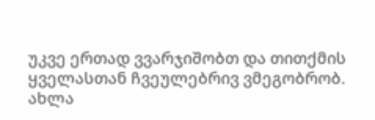უკვე ერთად ვვარჯიშობთ და თითქმის ყველასთან ჩვეულებრივ ვმეგობრობ. ახლა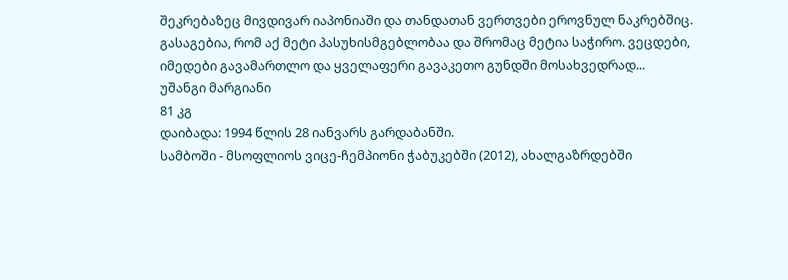შეკრებაზეც მივდივარ იაპონიაში და თანდათან ვერთვები ეროვნულ ნაკრებშიც. გასაგებია, რომ აქ მეტი პასუხისმგებლობაა და შრომაც მეტია საჭირო. ვეცდები, იმედები გავამართლო და ყველაფერი გავაკეთო გუნდში მოსახვედრად...
უშანგი მარგიანი
81 კგ
დაიბადა: 1994 წლის 28 იანვარს გარდაბანში.
სამბოში - მსოფლიოს ვიცე-ჩემპიონი ჭაბუკებში (2012), ახალგაზრდებში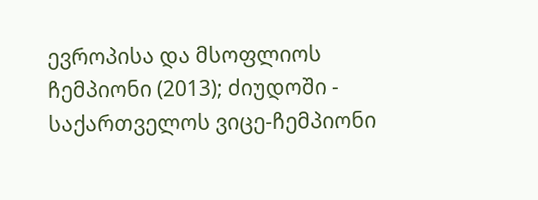ევროპისა და მსოფლიოს ჩემპიონი (2013); ძიუდოში - საქართველოს ვიცე-ჩემპიონი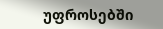უფროსებში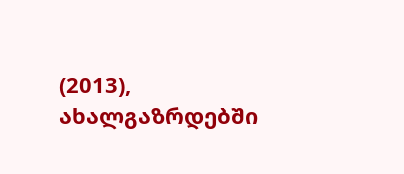(2013), ახალგაზრდებში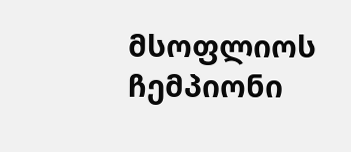მსოფლიოს ჩემპიონი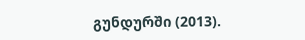გუნდურში (2013).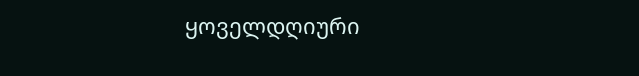ყოველდღიური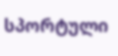სპორტული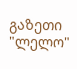გაზეთი "ლელო"